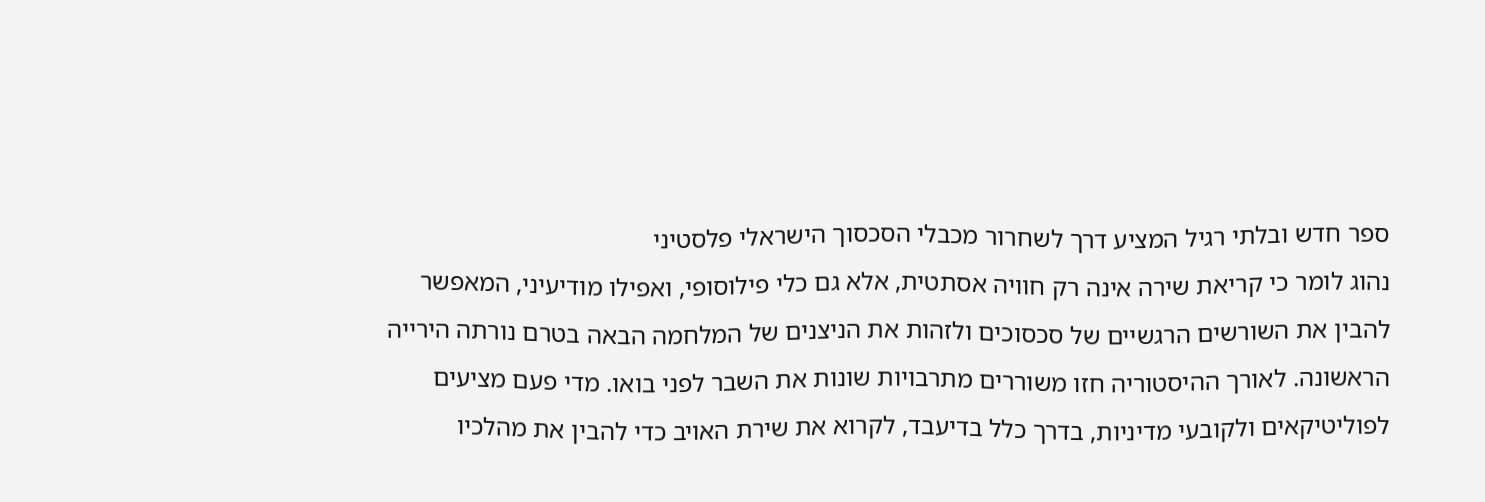ספר חדש ובלתי רגיל המציע דרך לשחרור מכבלי הסכסוך הישראלי פלסטיני
נהוג לומר כי קריאת שירה אינה רק חוויה אסתטית, אלא גם כלי פילוסופי, ואפילו מודיעיני, המאפשר להבין את השורשים הרגשיים של סכסוכים ולזהות את הניצנים של המלחמה הבאה בטרם נורתה הירייה הראשונה. לאורך ההיסטוריה חזו משוררים מתרבויות שונות את השבר לפני בואו. מדי פעם מציעים לפוליטיקאים ולקובעי מדיניות, בדרך כלל בדיעבד, לקרוא את שירת האויב כדי להבין את מהלכיו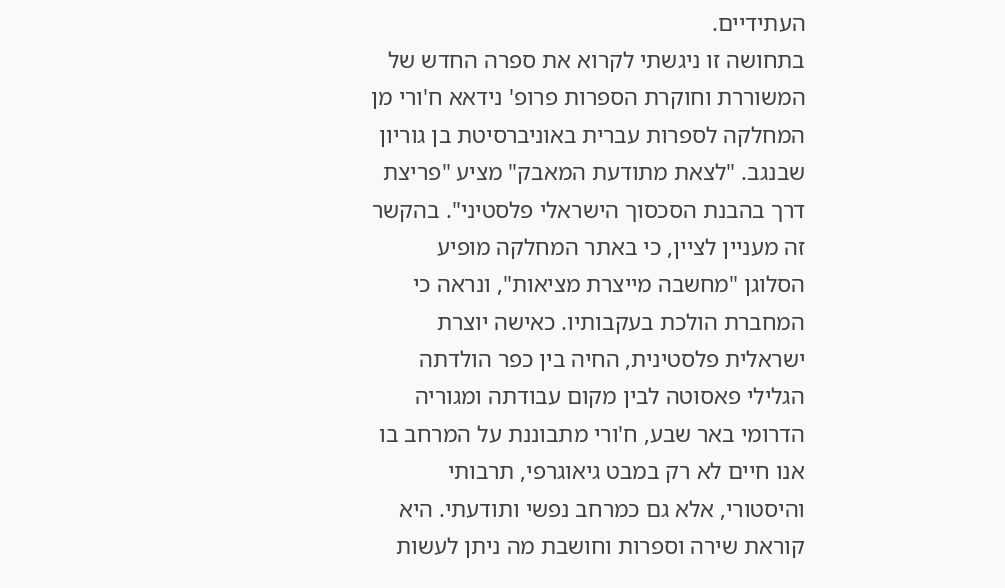העתידיים.
בתחושה זו ניגשתי לקרוא את ספרה החדש של המשוררת וחוקרת הספרות פרופ' נידאא ח'ורי מן המחלקה לספרות עברית באוניברסיטת בן גוריון שבנגב. "לצאת מתודעת המאבק" מציע "פריצת דרך בהבנת הסכסוך הישראלי פלסטיני". בהקשר זה מעניין לציין, כי באתר המחלקה מופיע הסלוגן "מחשבה מייצרת מציאות", ונראה כי המחברת הולכת בעקבותיו. כאישה יוצרת ישראלית פלסטינית, החיה בין כפר הולדתה הגלילי פאסוטה לבין מקום עבודתה ומגוריה הדרומי באר שבע, ח'ורי מתבוננת על המרחב בו אנו חיים לא רק במבט גיאוגרפי, תרבותי והיסטורי, אלא גם כמרחב נפשי ותודעתי. היא קוראת שירה וספרות וחושבת מה ניתן לעשות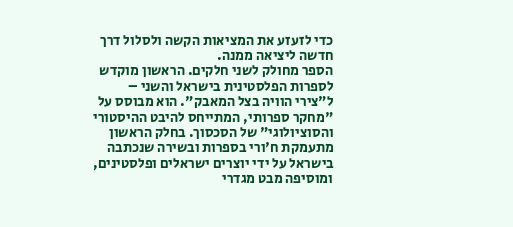כדי לזעזע את המציאות הקשה ולסלול דרך חדשה ליציאה ממנה.
הספר מחולק לשני חלקים. הראשון מוקדש לספרות הפלסטינית בישראל והשני – ל"צירי הוויה בצל המאבק". הוא מבוסס על "מחקר ספרותי, המתייחס להיבט ההיסטורי והסוציולוגי" של הסכסוך. בחלק הראשון מתעמקת ח'ורי בספרות ובשירה שנכתבה בישראל על ידי יוצרים ישראלים ופלסטינים, ומוסיפה מבט מגדרי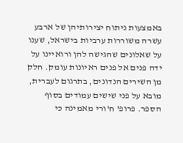באמצעות ניתוח יצירותיהן של ארבע עשרה משוררות ערביות בישראל, שענו על שאלונים שהגישה להן ורואיינו על ידה פנים אל פנים ראיונות עומק. חלק מן השירים הנדונים, בתרגום לעברית, מובא על פני שישים עמודים בסוף הספר. פרופ' ח'ורי מאמינה כי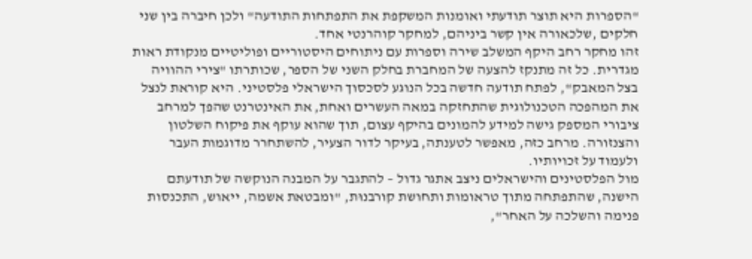"הספרות היא תוצר תודעתי ואומנות המשקפת את התפתחות התודעה" ולכן חיברה בין שני חלקים ,שלכאורה אין קשר ביניהם, למחקר קוהרנטי אחד.
זהו מחקר רחב היקף המשלב שירה וספרות עם ניתוחים היסטוריים ופוליטיים מנקודת ראות מגדרית. כל זה מתנקז להצעה של המחברת בחלק השני של הספר, שכותרתו "צירי ההוויה בצל המאבק", לפתח תודעה חדשה בכל הנוגע לסכסוך הישראלי פלסטיני. היא קוראת לנצל את המהפכה הטכנולוגית שהתחזקה במאה העשרים ואחת, את האינטרנט שהפך למרחב ציבורי המספק גישה למידע להמונים בהיקף עצום, תוך שהוא עוקף את פיקוח השלטון והצנזורה. מרחב כזה, מאפשר לטענתה, בעיקר לדור הצעיר, להשתחרר מדוגמות העבר ולעמוד על זכויותיו.
מול הפלסטינים והישראלים ניצב אתגר גדול – להתגבר על המבנה הנוקשה של תודעתם הישנה, שהתפתחה מתוך טראומות ותחושת קורבנוּת, "ומבטאת אשמה, ייאוש, התכנסות פנימה והשלכה על האחר",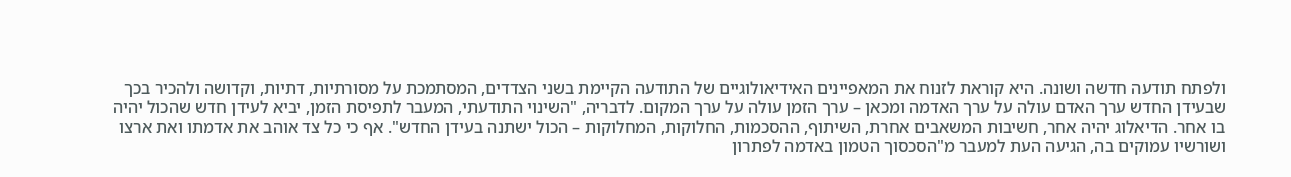ולפתח תודעה חדשה ושונה. היא קוראת לזנוח את המאפיינים האידיאולוגיים של התודעה הקיימת בשני הצדדים, המסתמכת על מסורתיות, דתיות, וקדושה ולהכיר בכך שבעידן החדש ערך האדם עולה על ערך האדמה ומכאן – ערך הזמן עולה על ערך המקום. לדבריה, "השינוי התודעתי, המעבר לתפיסת הזמן, יביא לעידן חדש שהכול יהיה בו אחר. הדיאלוג יהיה אחר, חשיבות המשאבים אחרת, השיתוף, ההסכמות, החלוקות, המחלוקות – הכול ישתנה בעידן החדש". אף כי כל צד אוהב את אדמתו ואת ארצו ושורשיו עמוקים בה, הגיעה העת למעבר מ"הסכסוך הטמון באדמה לפתרון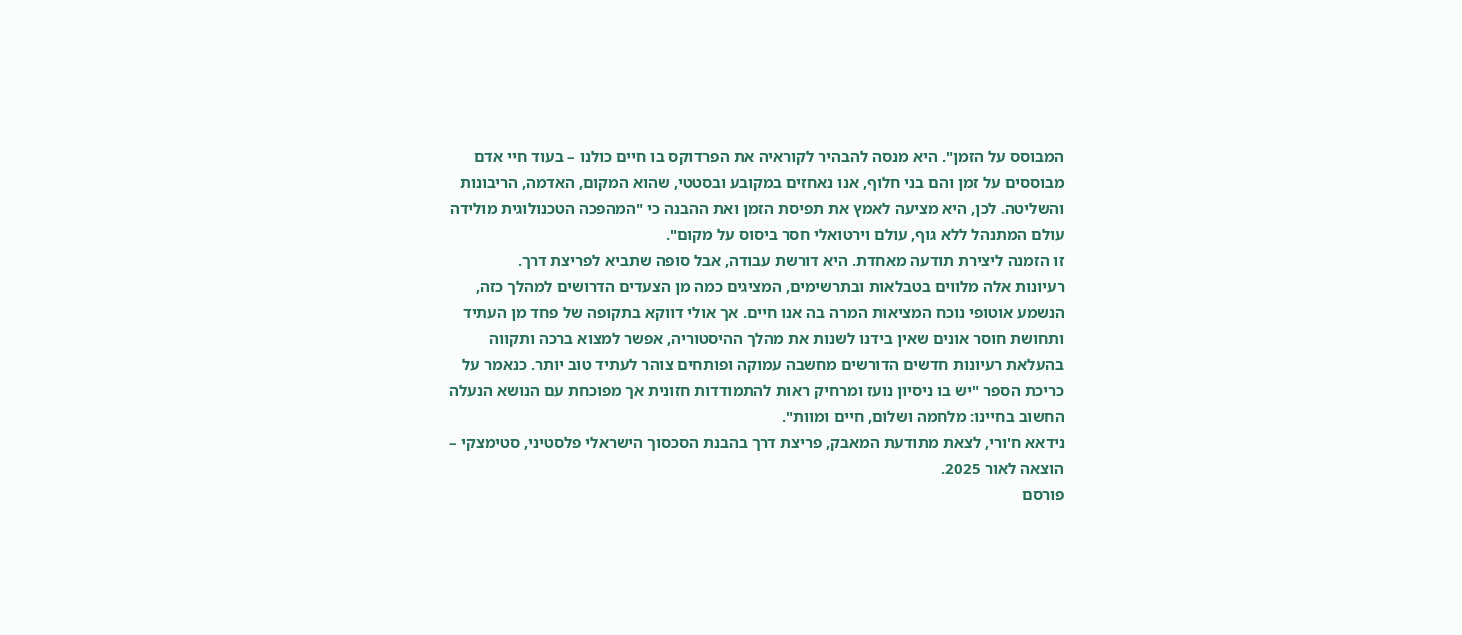המבוסס על הזמן". היא מנסה להבהיר לקוראיה את הפרדוקס בו חיים כולנו – בעוד חיי אדם מבוססים על זמן והם בני חלוף, אנו נאחזים במקובע ובסטטי, שהוא המקום, האדמה, הריבונות והשליטה. לכן, היא מציעה לאמץ את תפיסת הזמן ואת ההבנה כי "המהפכה הטכנולוגית מולידה עולם המתנהל ללא גוף, עולם וירטואלי חסר ביסוס על מקום".
זו הזמנה ליצירת תודעה מאחדת. היא דורשת עבודה, אבל סופה שתביא לפריצת דרך.
רעיונות אלה מלווים בטבלאות ובתרשימים, המציגים כמה מן הצעדים הדרושים למהלך כזה, הנשמע אוטופי נוכח המציאות המרה בה אנו חיים. אך אולי דווקא בתקופה של פחד מן העתיד ותחושת חוסר אונים שאין בידנו לשנות את מהלך ההיסטוריה, אפשר למצוא ברכה ותקווה בהעלאת רעיונות חדשים הדורשים מחשבה עמוקה ופותחים צוהר לעתיד טוב יותר. כנאמר על כריכת הספר "יש בו ניסיון נועז ומרחיק ראות להתמודדות חזונית אך מפוכחת עם הנושא הנעלה החשוב בחיינו: מלחמה ושלום, חיים ומוות".
נידאא ח'ורי, לצאת מתודעת המאבק, פריצת דרך בהבנת הסכסוך הישראלי פלסטיני, סטימצקי – הוצאה לאור 2025.
פורסם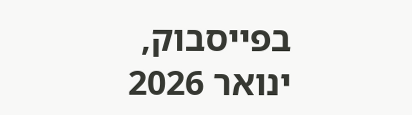בפייסבוק, ינואר 2026